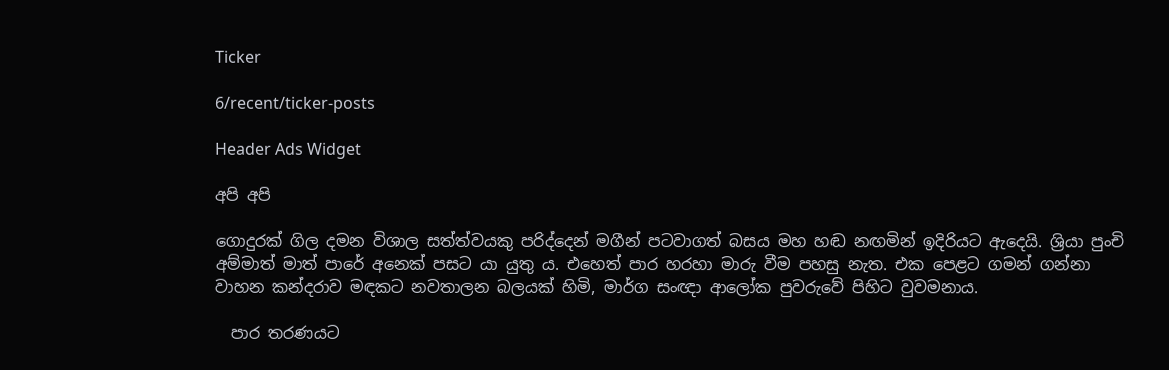Ticker

6/recent/ticker-posts

Header Ads Widget

අපි අපි

ගොදුරක් ගිල දමන විශාල සත්ත්වයකු පරිද්දෙන් මගීන් පටවාගත් බසය මහ හඬ නඟමින් ඉදිරියට ඇදෙයි. ශ්‍රියා පුංචි අම්මාත් මාත් පාරේ අනෙක් පසට යා යුතු ය. එහෙත් පාර හරහා මාරු වීම පහසු නැත. එක පෙළට ගමන් ගන්නා වාහන කන්දරාව මඳකට නවතාලන බලයක් හිමි, මාර්ග සංඥා ආලෝක පුවරුවේ පිහිට වුවමනාය.

  පාර තරණයට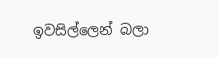ඉවසිල්ලෙන් බලා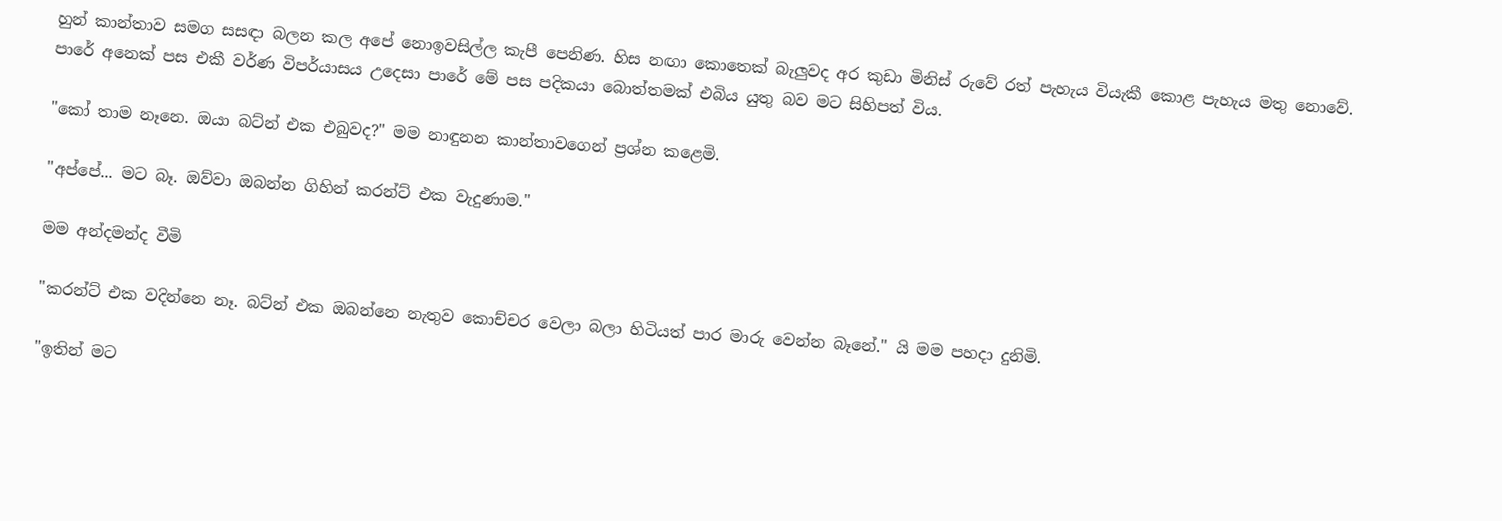හුන් කාන්තාව සමග සසඳා බලන කල අපේ නොඉවසිල්ල කැපී පෙනිණ. හිස නඟා කොතෙක් බැලුවද අර කුඩා මිනිස් රුවේ රත් පැහැය වියැකී කොළ පැහැය මතු නොවේ. පාරේ අනෙක් පස එකී වර්ණ විපර්යාසය උදෙසා පාරේ මේ පස පදිකයා බොත්තමක් එබිය යුතු බව මට සිහිපත් විය.

"කෝ තාම නෑනෙ. ඔයා බට්න් එක එබුවද?" මම නාඳුනන කාන්තාවගෙන් ප්‍රශ්න කළෙමි.

"අප්පේ... මට බෑ. ඔව්වා ඔබන්න ගිහින් කරන්ට් එක වැදුණාම."

මම අන්දමන්ද වීමි

"කරන්ට් එක වදින්නෙ නෑ. බට්න් එක ඔබන්නෙ නැතුව කොච්චර වෙලා බලා හිටියත් පාර මාරු වෙන්න බෑනේ." යි මම පහදා දුනිමි.

"ඉතින් මට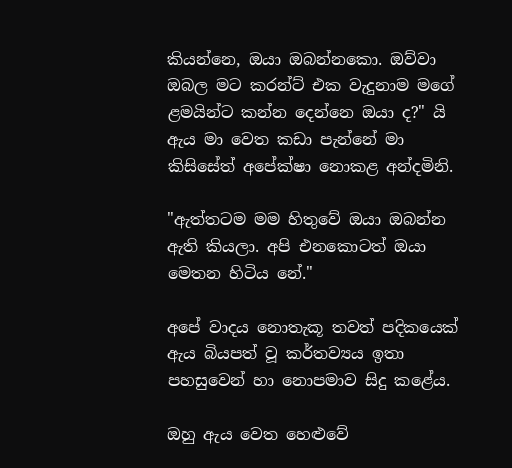කියන්නෙ, ඔයා ඔබන්නකො. ඔව්වා ඔබල මට කරන්ට් එක වැදුනාම මගේ ළමයින්ට කන්න දෙන්නෙ ඔයා ද?" යි ඇය මා වෙත කඩා පැන්නේ මා කිසිසේත් අපේක්ෂා නොකළ අන්දමිනි.

"ඇත්තටම මම හිතුවේ ඔයා ඔබන්න ඇති කියලා. අපි එනකොටත් ඔයා මෙතන හිටිය නේ."

අපේ වාදය නොතැකූ තවත් පදිකයෙක් ඇය බියපත් වූ කර්තව්‍යය ඉතා පහසුවෙන් හා නොපමාව සිදු කළේය.

ඔහු ඇය වෙත හෙළුවේ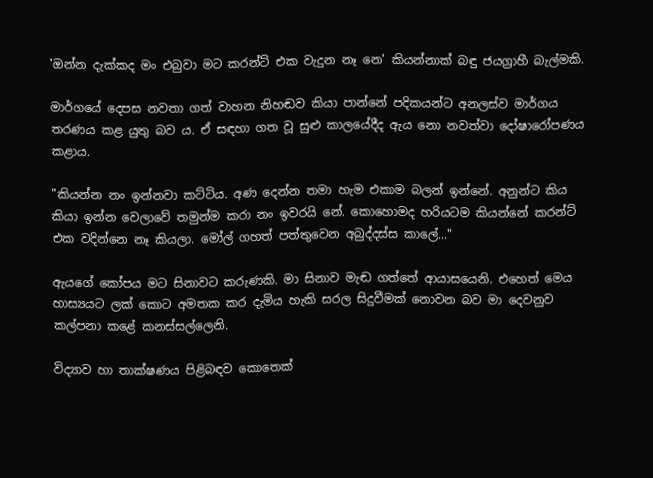'ඔන්න දැක්කද මං එබුවා මට කරන්ට් එක වැදුන නෑ නෙ' කියන්නාක් බඳු ජයග්‍රාහී බැල්මකි.

මාර්ගයේ දෙපස නවතා ගත් වාහන නිහඬව කියා පාන්නේ පදිකයන්ට අනලස්ව මාර්ගය තරණය කළ යුතු බව ය. ඒ සඳහා ගත වූ සුළු කාලයේදීද ඇය නො නවත්වා දෝෂාරෝපණය කළාය.

"කියන්න නං ඉන්නවා කට්ටිය. අණ දෙන්න තමා හැම එකාම බලන් ඉන්නේ. අනුන්ට කිය කියා ඉන්න වෙලාවේ තමුන්ම කරා නං ඉවරයි නේ. කොහොමද හරියටම කියන්නේ කරන්ට් එක වදින්නෙ නෑ කියලා. මෝල් ගහත් පත්තුවෙන අබුද්දස්ස කාලේ..."

ඇයගේ කෝපය මට සිනාවට කරුණකි. මා සිනාව මැඬ ගත්තේ ආයාසයෙනි. එහෙත් මෙය හාස්‍යයට ලක් කොට අමතක කර දැමිය හැකි සරල සිදුවීමක් නොවන බව මා දෙවනුව කල්පනා කළේ කනස්සල්ලෙනි.

විද්‍යාව හා තාක්ෂණය පිළිබඳව කොතෙක්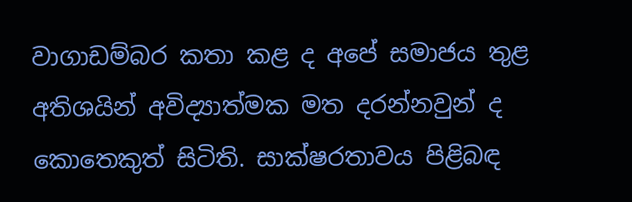වාගාඩම්බර කතා කළ ද අපේ සමාජය තුළ අතිශයින් අවිද්‍යාත්මක මත දරන්නවුන් ද කොතෙකුත් සිටිති. සාක්ෂරතාවය පිළිබඳ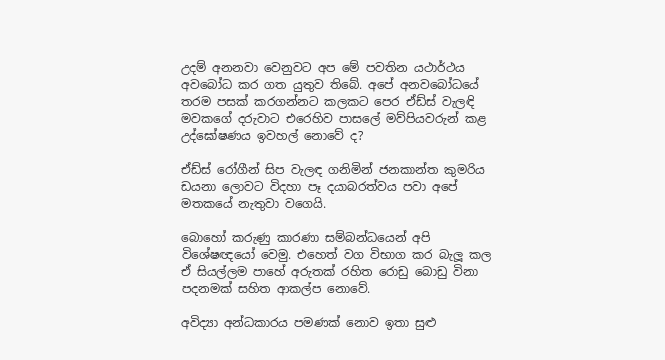උදම් අනනවා වෙනුවට අප මේ පවතින යථාර්ථය අවබෝධ කර ගත යුතුව තිබේ. අපේ අනවබෝධයේ තරම පසක් කරගන්නට කලකට පෙර ඒඩ්ස් වැලඳි මවකගේ දරුවාට එරෙහිව පාසලේ මව්පියවරුන් කළ උද්ඝෝෂණය ඉවහල් නොවේ ද?

ඒඩ්ස් රෝගීන් සිප වැලඳ ගනිමින් ජනකාන්ත කුමරිය ඩයනා ලොවට විදහා පෑ දයාබරත්වය පවා අපේ මතකයේ නැතුවා වගෙයි.

බොහෝ කරුණු කාරණා සම්බන්ධයෙන් අපි විශේෂඥයෝ වෙමු. එහෙත් වග විභාග කර බැලූ කල ඒ සියල්ලම පාහේ අරුතක් රහිත රොඩු බොඩු විනා පදනමක් සහිත ආකල්ප නොවේ.

අවිද්‍යා අන්ධකාරය පමණක් නොව ඉතා සුළු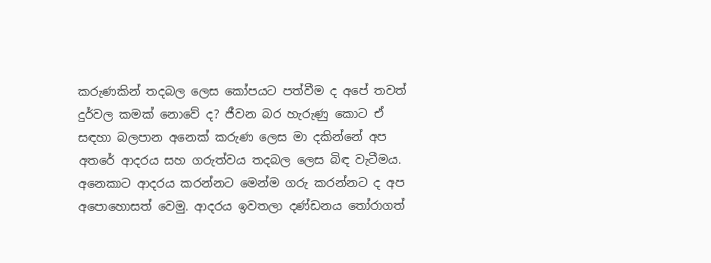කරුණකින් තදබල ලෙස කෝපයට පත්වීම ද අපේ තවත් දුර්වල කමක් නොවේ ද? ජීවන බර හැරුණු කොට ඒ සඳහා බලපාන අනෙක් කරුණ ලෙස මා දකින්නේ අප අතරේ ආදරය සහ ගරුත්වය තදබල ලෙස බිඳ වැටීමය. අනෙකාට ආදරය කරන්නට මෙන්ම ගරු කරන්නට ද අප අපොහොසත් වෙමු. ආදරය ඉවතලා දණ්ඩනය තෝරාගත්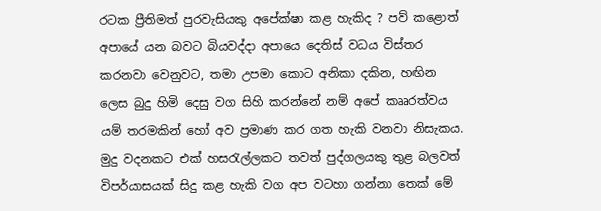රටක ප්‍රීතිමත් පුරවැසියකු අපේක්ෂා කළ හැකිද ? පව් කළොත් අපායේ යන බවට බියවද්දා අපායෙ දෙතිස් වධය විස්තර කරනවා වෙනුවට, තමා උපමා කොට අනිකා දකින, හඟින ලෙස බුදු හිමි දෙසු වග සිහි කරන්නේ නම් අපේ කෲරත්වය යම් තරමකින් හෝ අව ප්‍රමාණ කර ගත හැකි වනවා නිසැකය. මුදු වදනකට එක් හසරැල්ලකට තවත් පුද්ගලයකු තුළ බලවත් විපර්යාසයක් සිදු කළ හැකි වග අප වටහා ගන්නා තෙක් මේ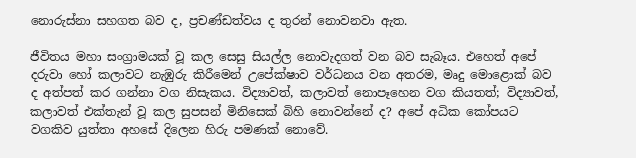නොරුස්නා සහගත බව ද, ප්‍රචණ්ඩත්වය ද තුරන් නොවනවා ඇත.

ජීවිතය මහා සංග්‍රාමයක් වූ කල සෙසු සියල්ල නොවැදගත් වන බව සැබෑය. එහෙත් අපේ දරුවා හෝ කලාවට නැඹුරු කිරීමෙන් උපේක්ෂාව වර්ධනය වන අතරම, මෘදු මොළොක් බව ද අත්පත් කර ගන්නා වග නිසැකය. විද්‍යාවත්, කලාවත් නොපෑහෙන වග කියතත්; විද්‍යාවත්, කලාවත් එක්තැන් වූ කල සුපසන් මිනිසෙක් බිහි නොවන්නේ ද? අපේ අධික කෝපයට වගකිව යුත්තා අහසේ දිලෙන හිරු පමණක් නොවේ.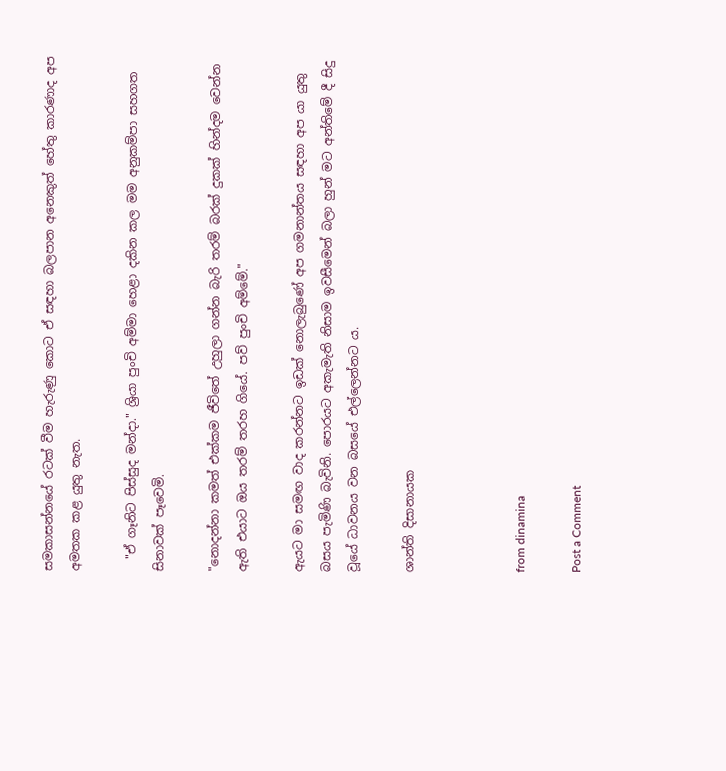සමකාසන්නයේ රටක් වීම හැරුණු කොට ඒ සඳහා බලපාන අනෙකුත් හේතු කාරණාද අප අමතක කළ යුතු නැත.

  "ඒ ගෑනිට පිස්සුද මන්දා." ශ්‍රියා පුංචි අම්මා හෙළා දකින කල මම අනුකම්පා සහගත සිනාවක් පෑවෙමි.

"නොදන්නා කමත් එක්කම ජීවිතේ උහුලා ගන්න බැරි තරම් බරක් දුකක් හින්දම වෙන්න ඇති එයාට ඔය තරම් තරහ ගියේ. පව් පුංචි අම්මේ."

ඇයට මා සමඟ වාද කරන්නට ඉඩක් නොලැබුණේ අප ගමනාන්තය සඳහා අප යා යුතු බසය පැමිණි බැවිනි. පොරයට අකැමැති නිසාම ඉවසීමෙන් බලා හුන් මට අන්තිමේ දී සිදු වූයේ ධාවනය වන බසයේ එල්ලෙන්නට ය.

ශාන්ති දිසානායක



from dinamina

Post a Comment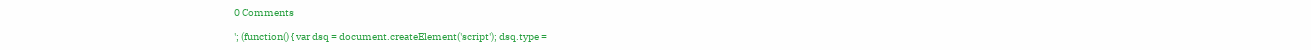0 Comments

'; (function() { var dsq = document.createElement('script'); dsq.type =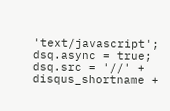'text/javascript'; dsq.async = true; dsq.src = '//' + disqus_shortname +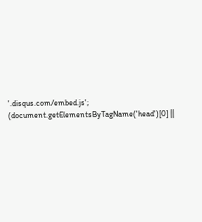'.disqus.com/embed.js'; (document.getElementsByTagName('head')[0] ||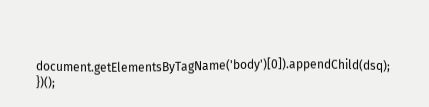document.getElementsByTagName('body')[0]).appendChild(dsq); })();